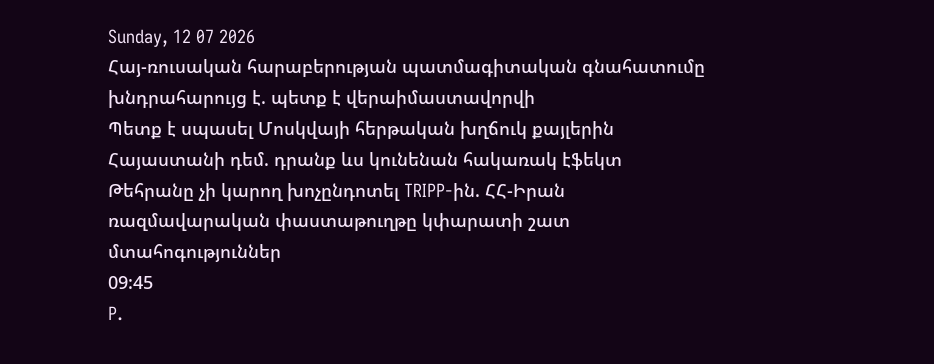Sunday, 12 07 2026
Հայ-ռուսական հարաբերության պատմագիտական գնահատումը խնդրահարույց է. պետք է վերաիմաստավորվի
Պետք է սպասել Մոսկվայի հերթական խղճուկ քայլերին Հայաստանի դեմ. դրանք ևս կունենան հակառակ էֆեկտ
Թեհրանը չի կարող խոչընդոտել TRIPP-ին. ՀՀ-Իրան ռազմավարական փաստաթուղթը կփարատի շատ մտահոգություններ
09:45
P.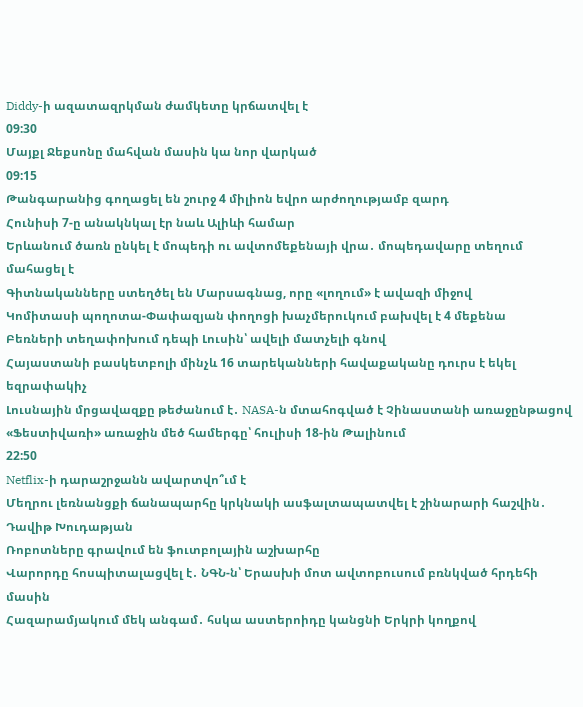Diddy-ի ազատազրկման ժամկետը կրճատվել է
09:30
Մայքլ Ջեքսոնը մահվան մասին կա նոր վարկած
09:15
Թանգարանից գողացել են շուրջ 4 միլիոն եվրո արժողությամբ զարդ
Հունիսի 7-ը անակնկալ էր նաև Ալիևի համար
Երևանում ծառն ընկել է մոպեդի ու ավտոմեքենայի վրա․ մոպեդավարը տեղում մահացել է
Գիտնականները ստեղծել են Մարսագնաց, որը «լողում» է ավազի միջով
Կոմիտասի պողոտա-Փափազյան փողոցի խաչմերուկում բախվել է 4 մեքենա
Բեռների տեղափոխում դեպի Լուսին՝ ավելի մատչելի գնով
Հայաստանի բասկետբոլի մինչև 16 տարեկանների հավաքականը դուրս է եկել եզրափակիչ
Լուսնային մրցավազքը թեժանում է․ NASA-ն մտահոգված է Չինաստանի առաջընթացով
«Ֆեստիվառի» առաջին մեծ համերգը՝ հուլիսի 18-ին Թալինում
22:50
Netflix-ի դարաշրջանն ավարտվո՞ւմ է
Մեղրու լեռնանցքի ճանապարհը կրկնակի ասֆալտապատվել է շինարարի հաշվին․ Դավիթ Խուդաթյան
Ռոբոտները գրավում են ֆուտբոլային աշխարհը
Վարորդը հոսպիտալացվել է․ ՆԳՆ-ն՝ Երասխի մոտ ավտոբուսում բռնկված հրդեհի մասին
Հազարամյակում մեկ անգամ․ հսկա աստերոիդը կանցնի Երկրի կողքով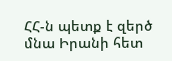ՀՀ-ն պետք է զերծ մնա Իրանի հետ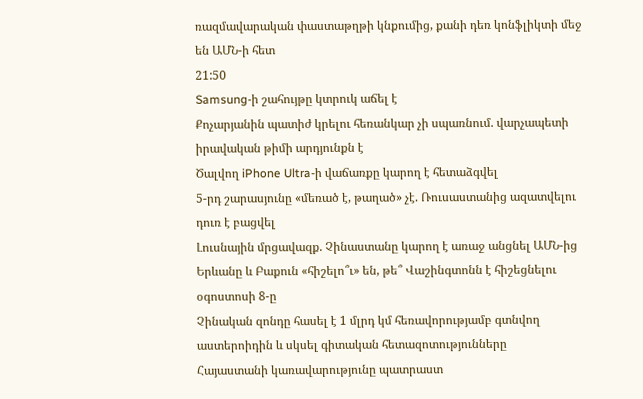ռազմավարական փաստաթղթի կնքումից, քանի դեռ կոնֆլիկտի մեջ են ԱՄՆ-ի հետ
21:50
Samsung-ի շահույթը կտրուկ աճել է
Քոչարյանին պատիժ կրելու հեռանկար չի սպառնում. վարչապետի իրավական թիմի արդյունքն է
Ծալվող iPhone Ultra-ի վաճառքը կարող է հետաձգվել
5-րդ շարասյունը «մեռած է, թաղած» չէ. Ռուսաստանից ազատվելու դուռ է բացվել
Լուսնային մրցավազք. Չինաստանը կարող է առաջ անցնել ԱՄՆ-ից
Երևանը և Բաքուն «հիշելո՞ւ» են, թե՞ Վաշինգտոնն է հիշեցնելու օգոստոսի 8-ը
Չինական զոնդը հասել է 1 մլրդ կմ հեռավորությամբ գտնվող աստերոիդին և սկսել գիտական հետազոտությունները
Հայաստանի կառավարությունը պատրաստ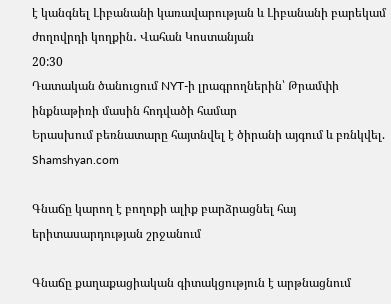է կանգնել Լիբանանի կառավարության և Լիբանանի բարեկամ ժողովրդի կողքին․ Վահան Կոստանյան
20:30
Դատական ծանուցում NYT-ի լրագրողներին՝ Թրամփի ինքնաթիռի մասին հոդվածի համար
Երասխում բեռնատարը հայտնվել է ծիրանի այգում և բռնկվել. Shamshyan.com

Գնաճը կարող է բողոքի ալիք բարձրացնել հայ երիտասարդության շրջանում

Գնաճը քաղաքացիական գիտակցություն է արթնացնում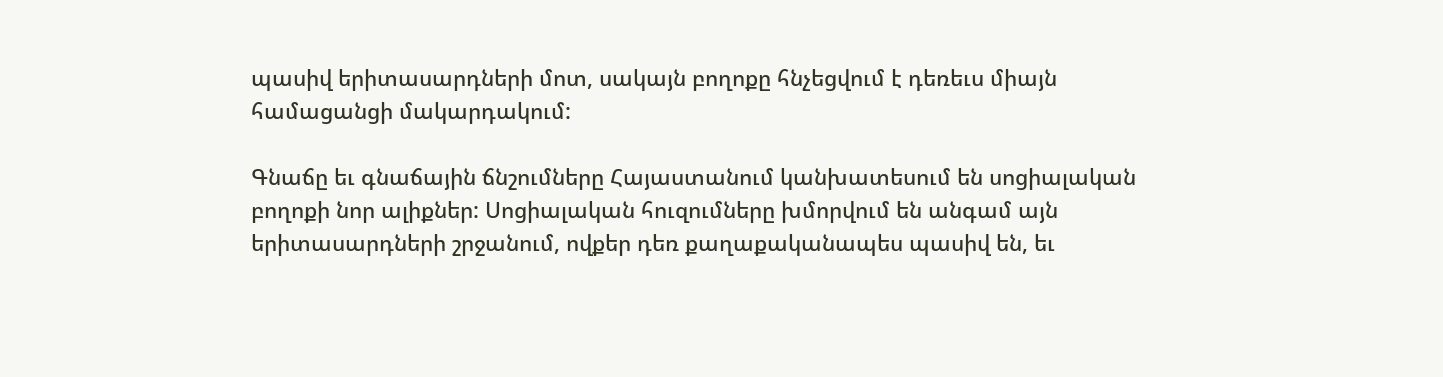պասիվ երիտասարդների մոտ, սակայն բողոքը հնչեցվում է դեռեւս միայն համացանցի մակարդակում:

Գնաճը եւ գնաճային ճնշումները Հայաստանում կանխատեսում են սոցիալական բողոքի նոր ալիքներ: Սոցիալական հուզումները խմորվում են անգամ այն երիտասարդների շրջանում, ովքեր դեռ քաղաքականապես պասիվ են, եւ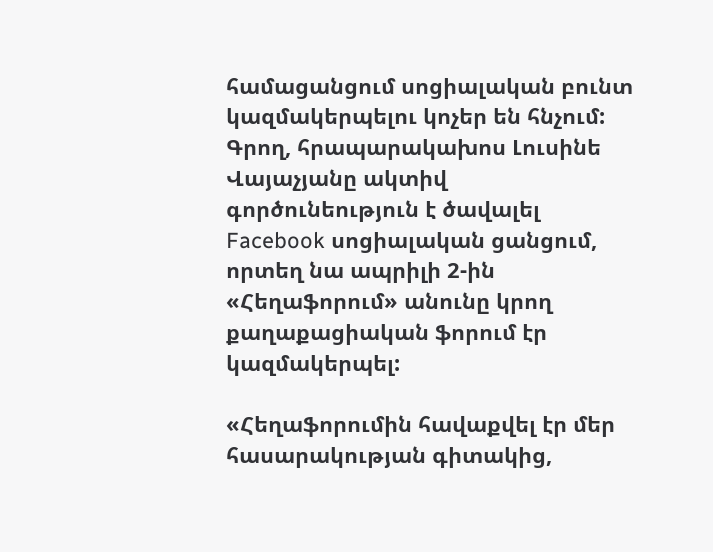համացանցում սոցիալական բունտ կազմակերպելու կոչեր են հնչում:
Գրող, հրապարակախոս Լուսինե Վայաչյանը ակտիվ գործունեություն է ծավալել Facebook սոցիալական ցանցում, որտեղ նա ապրիլի 2-ին «Հեղաֆորում» անունը կրող քաղաքացիական ֆորում էր կազմակերպել:

«Հեղաֆորումին հավաքվել էր մեր հասարակության գիտակից,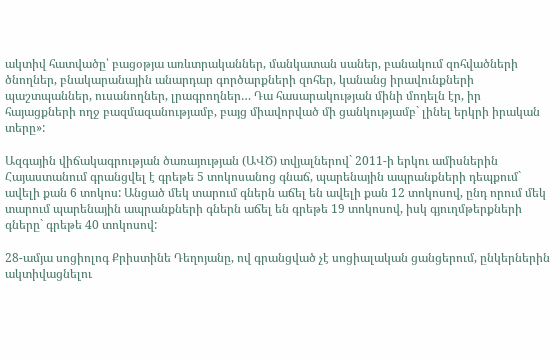ակտիվ հատվածը՝ բացօթյա առևտրականներ, մանկատան սաներ, բանակում զոհվածների ծնողներ, բնակարանային անարդար գործարքների զոհեր, կանանց իրավունքների պաշտպաններ, ուսանողներ, լրագրողներ… Դա հասարակության մինի մոդելն էր, իր հայացքների ողջ բազմազանությամբ, բայց միավորված մի ցանկությամբ` լինել երկրի իրական տերը»:

Ազգային վիճակագրության ծառայության (ԱՎԾ) տվյալներով` 2011-ի երկու ամիսներին Հայաստանում գրանցվել է գրեթե 5 տոկոսանոց գնաճ, պարենային ապրանքների դեպքում` ավելի քան 6 տոկոս: Անցած մեկ տարում գներն աճել են ավելի քան 12 տոկոսով, ընդ որում մեկ տարում պարենային ապրանքների գներն աճել են գրեթե 19 տոկոսով, իսկ գյուղմթերքների գները` գրեթե 40 տոկոսով:

28-ամյա սոցիոլոգ Քրիստինե Դեղոյանը, ով գրանցված չէ սոցիալական ցանցերում, ընկերներին ակտիվացնելու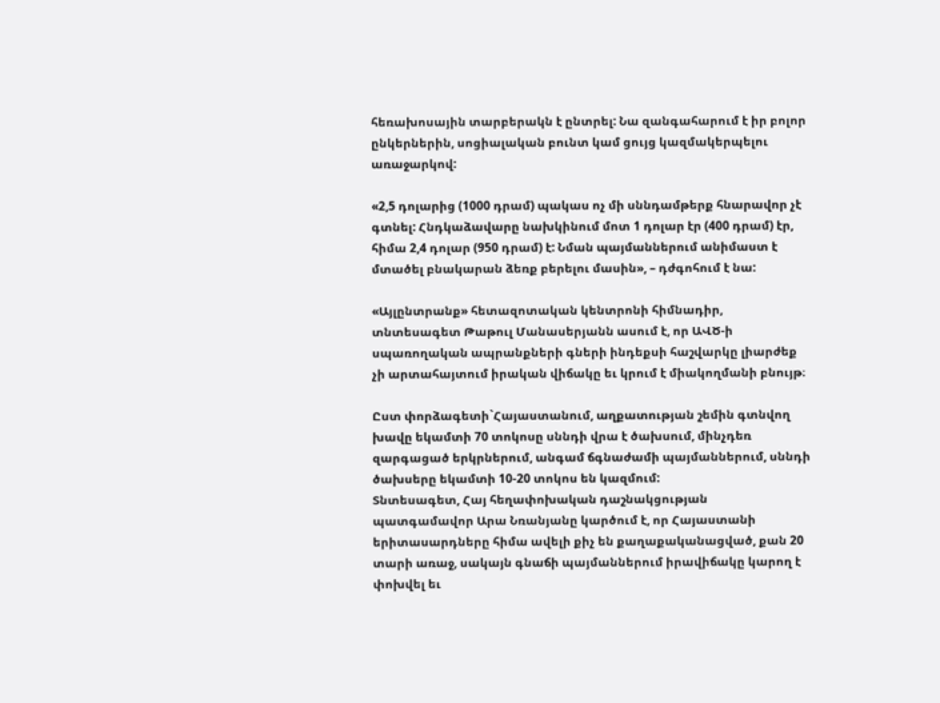հեռախոսային տարբերակն է ընտրել: Նա զանգահարում է իր բոլոր ընկերներին, սոցիալական բունտ կամ ցույց կազմակերպելու առաջարկով:

«2,5 դոլարից (1000 դրամ) պակաս ոչ մի սննդամթերք հնարավոր չէ գտնել: Հնդկաձավարը նախկինում մոտ 1 դոլար էր (400 դրամ) էր, հիմա 2,4 դոլար (950 դրամ) է: Նման պայմաններում անիմաստ է մտածել բնակարան ձեռք բերելու մասին», – դժգոհում է նա:

«Այլընտրանք» հետազոտական կենտրոնի հիմնադիր, տնտեսագետ Թաթուլ Մանասերյանն ասում է, որ ԱՎԾ-ի սպառողական ապրանքների գների ինդեքսի հաշվարկը լիարժեք չի արտահայտում իրական վիճակը եւ կրում է միակողմանի բնույթ։

Ըստ փորձագետի`Հայաստանում, աղքատության շեմին գտնվող խավը եկամտի 70 տոկոսը սննդի վրա է ծախսում, մինչդեռ զարգացած երկրներում, անգամ ճգնաժամի պայմաններում, սննդի ծախսերը եկամտի 10-20 տոկոս են կազմում:
Տնտեսագետ, Հայ հեղափոխական դաշնակցության պատգամավոր Արա Նռանյանը կարծում է, որ Հայաստանի երիտասարդները հիմա ավելի քիչ են քաղաքականացված, քան 20 տարի առաջ, սակայն գնաճի պայմաններում իրավիճակը կարող է փոխվել եւ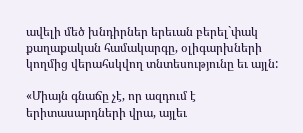ավելի մեծ խնդիրներ երեւան բերել`փակ քաղաքական համակարգը, օլիգարխների կողմից վերահսկվող տնտեսությունը եւ այլն:

«Միայն գնաճը չէ, որ ազդում է երիտասարդների վրա, այլեւ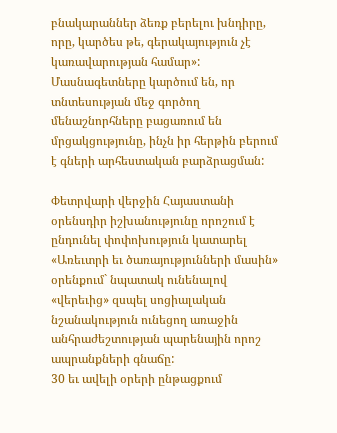բնակարաններ ձեռք բերելու խնդիրը, որը, կարծես թե, գերակայություն չէ կառավարության համար»:
Մասնագետները կարծում են, որ տնտեսության մեջ գործող մենաշնորհները բացառում են մրցակցությունը, ինչն իր հերթին բերում է գների արհեստական բարձրացման:

Փետրվարի վերջին Հայաստանի օրենսդիր իշխանությունը որոշում է ընդունել փոփոխություն կատարել «Առեւտրի եւ ծառայությունների մասին» օրենքում` նպատակ ունենալով «վերեւից» զսպել սոցիալական նշանակություն ունեցող առաջին անհրաժեշտության պարենային որոշ ապրանքների գնաճը:
30 եւ ավելի օրերի ընթացքում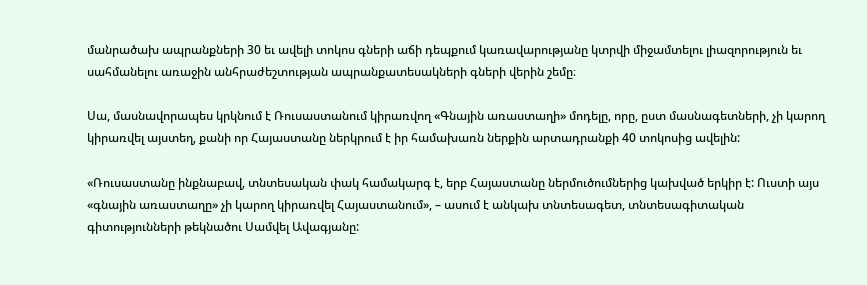մանրածախ ապրանքների 30 եւ ավելի տոկոս գների աճի դեպքում կառավարությանը կտրվի միջամտելու լիազորություն եւ սահմանելու առաջին անհրաժեշտության ապրանքատեսակների գների վերին շեմը։

Սա, մասնավորապես կրկնում է Ռուսաստանում կիրառվող «Գնային առաստաղի» մոդելը, որը, ըստ մասնագետների, չի կարող կիրառվել այստեղ, քանի որ Հայաստանը ներկրում է իր համախառն ներքին արտադրանքի 40 տոկոսից ավելին:

«Ռուսաստանը ինքնաբավ, տնտեսական փակ համակարգ է, երբ Հայաստանը ներմուծումներից կախված երկիր է: Ուստի այս «գնային առաստաղը» չի կարող կիրառվել Հայաստանում», – ասում է անկախ տնտեսագետ, տնտեսագիտական գիտությունների թեկնածու Սամվել Ավագյանը: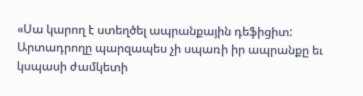«Սա կարող է ստեղծել ապրանքային դեֆիցիտ: Արտադրողը պարզապես չի սպառի իր ապրանքը եւ կսպասի ժամկետի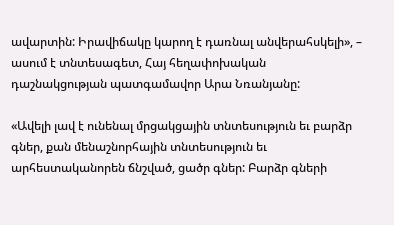ավարտին: Իրավիճակը կարող է դառնալ անվերահսկելի», – ասում է տնտեսագետ, Հայ հեղափոխական դաշնակցության պատգամավոր Արա Նռանյանը:

«Ավելի լավ է ունենալ մրցակցային տնտեսություն եւ բարձր գներ, քան մենաշնորհային տնտեսություն եւ արհեստականորեն ճնշված, ցածր գներ: Բարձր գների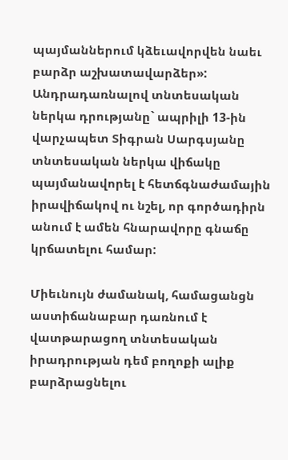պայմաններում կձեւավորվեն նաեւ բարձր աշխատավարձեր»:
Անդրադառնալով տնտեսական ներկա դրությանը` ապրիլի 13-ին վարչապետ Տիգրան Սարգսյանը տնտեսական ներկա վիճակը պայմանավորել է հետճգնաժամային իրավիճակով ու նշել, որ գործադիրն անում է ամեն հնարավորը գնաճը կրճատելու համար:

Միեւնույն ժամանակ, համացանցն աստիճանաբար դառնում է վատթարացող տնտեսական իրադրության դեմ բողոքի ալիք բարձրացնելու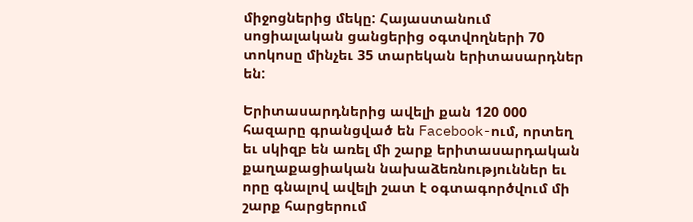միջոցներից մեկը: Հայաստանում սոցիալական ցանցերից օգտվողների 70 տոկոսը մինչեւ 35 տարեկան երիտասարդներ են:

Երիտասարդներից ավելի քան 120 000 հազարը գրանցված են Facebook-ում, որտեղ եւ սկիզբ են առել մի շարք երիտասարդական քաղաքացիական նախաձեռնություններ եւ որը գնալով ավելի շատ է օգտագործվում մի շարք հարցերում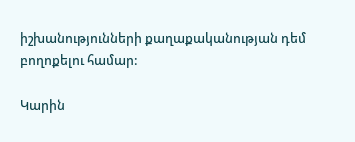իշխանությունների քաղաքականության դեմ բողոքելու համար:

Կարին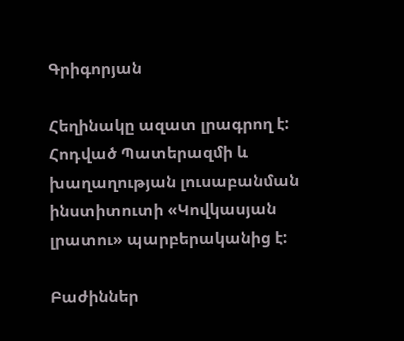Գրիգորյան

Հեղինակը ազատ լրագրող է:
Հոդված Պատերազմի և խաղաղության լուսաբանման ինստիտուտի «Կովկասյան լրատու» պարբերականից է:

Բաժիններ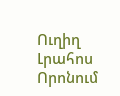Ուղիղ
Լրահոս
Որոնում